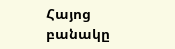Հայոց բանակը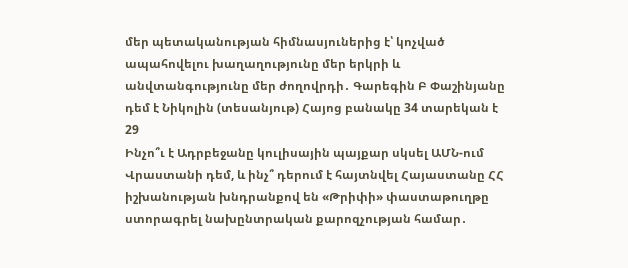մեր պետականության հիմնասյուներից է՝ կոչված ապահովելու խաղաղությունը մեր երկրի և անվտանգությունը մեր ժողովրդի․ Գարեգին Բ Փաշինյանը դեմ է Նիկոլին (տեսանյութ) Հայոց բանակը 34 տարեկան է
29
Ինչո՞ւ է Ադրբեջանը կուլիսային պայքար սկսել ԱՄՆ-ում Վրաստանի դեմ, և ինչ՞ դերում է հայտնվել Հայաստանը ՀՀ իշխանության խնդրանքով են «Թրիփի» փաստաթուղթը ստորագրել նախընտրական քարոզչության համար․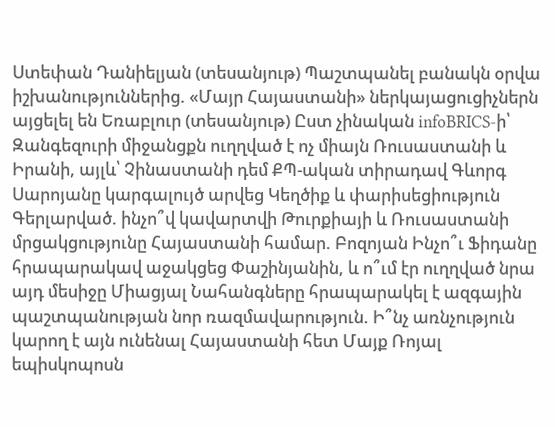Ստեփան Դանիելյան (տեսանյութ) Պաշտպանել բանակն օրվա իշխանություններից. «Մայր Հայաստանի» ներկայացուցիչներն այցելել են Եռաբլուր (տեսանյութ) Ըստ չինական infoBRICS-ի՝ Զանգեզուրի միջանցքն ուղղված է ոչ միայն Ռուսաստանի և Իրանի, այլև՝ Չինաստանի դեմ ՔՊ-ական տիրադավ Գևորգ Սարոյանը կարգալույծ արվեց Կեղծիք և փարիսեցիություն Գերլարված. ինչո՞վ կավարտվի Թուրքիայի և Ռուսաստանի մրցակցությունը Հայաստանի համար. Բոզոյան Ինչո՞ւ Ֆիդանը հրապարակավ աջակցեց Փաշինյանին, և ո՞ւմ էր ուղղված նրա այդ մեսիջը Միացյալ Նահանգները հրապարակել է ազգային պաշտպանության նոր ռազմավարություն. Ի՞նչ առնչություն կարող է այն ունենալ Հայաստանի հետ Մայք Ռոյալ եպիսկոպոսն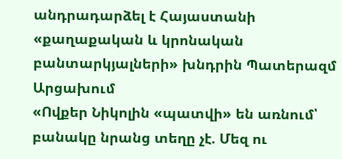անդրադարձել է Հայաստանի «քաղաքական և կրոնական բանտարկյալների» խնդրին Պատերազմ Արցախում
«Ովքեր Նիկոլին «պատվի» են առնում՝ բանակը նրանց տեղը չէ. Մեզ ու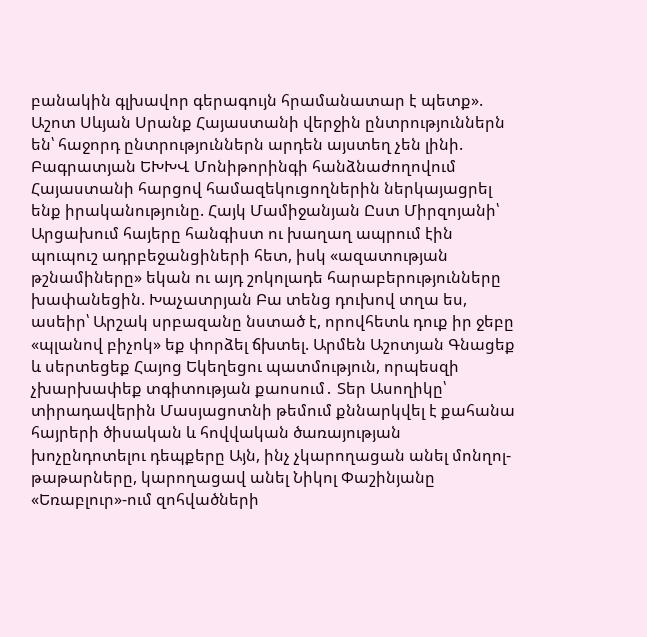բանակին գլխավոր գերագույն հրամանատար է պետք». Աշոտ Սևյան Սրանք Հայաստանի վերջին ընտրություններն են՝ հաջորդ ընտրություններն արդեն այստեղ չեն լինի. Բագրատյան ԵԽԽՎ Մոնիթորինգի հանձնաժողովում Հայաստանի հարցով համազեկուցողներին ներկայացրել ենք իրականությունը. Հայկ Մամիջանյան Ըստ Միրզոյանի՝ Արցախում հայերը հանգիստ ու խաղաղ ապրում էին պուպուշ ադրբեջանցիների հետ, իսկ «ազատության թշնամիները» եկան ու այդ շոկոլադե հարաբերությունները խափանեցին. Խաչատրյան Բա տենց դուխով տղա ես, ասեիր՝ Արշակ սրբազանը նստած է, որովհետև դուք իր ջեբը «պլանով բիչոկ» եք փորձել ճխտել. Արմեն Աշոտյան Գնացեք և սերտեցեք Հայոց Եկեղեցու պատմություն, որպեսզի չխարխափեք տգիտության քաոսում․ Տեր Ասողիկը՝ տիրադավերին Մասյացոտնի թեմում քննարկվել է քահանա հայրերի ծիսական և հովվական ծառայության խոչընդոտելու դեպքերը Այն, ինչ չկարողացան անել մոնղոլ-թաթարները, կարողացավ անել Նիկոլ Փաշինյանը «Եռաբլուր»-ում զոհվածների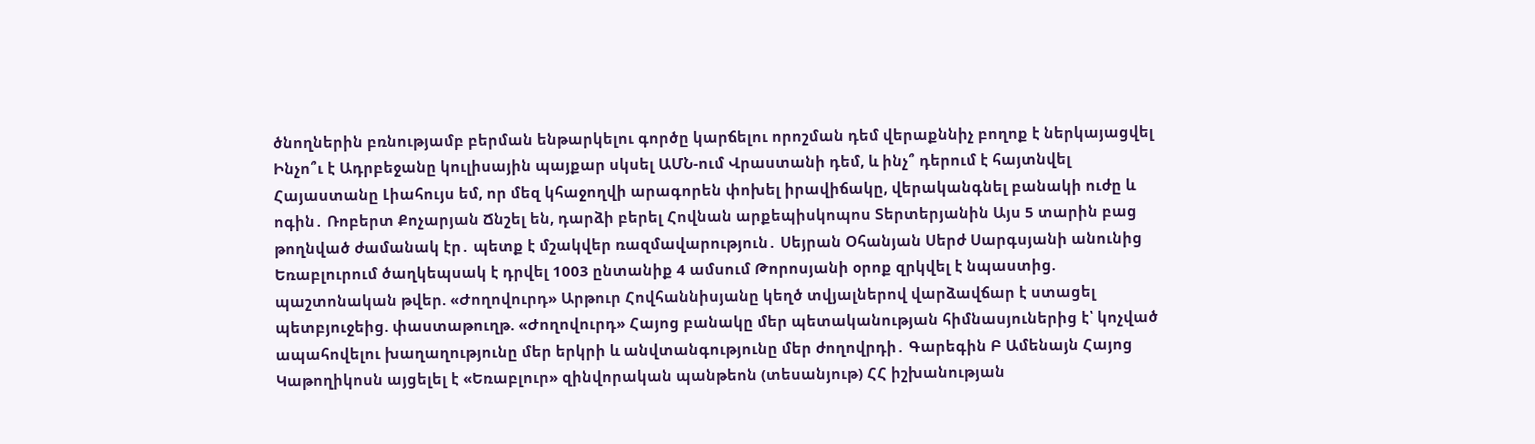ծնողներին բռնությամբ բերման ենթարկելու գործը կարճելու որոշման դեմ վերաքննիչ բողոք է ներկայացվել Ինչո՞ւ է Ադրբեջանը կուլիսային պայքար սկսել ԱՄՆ-ում Վրաստանի դեմ, և ինչ՞ դերում է հայտնվել Հայաստանը Լիահույս եմ, որ մեզ կհաջողվի արագորեն փոխել իրավիճակը, վերականգնել բանակի ուժը և ոգին․ Ռոբերտ Քոչարյան Ճնշել են, դարձի բերել Հովնան արքեպիսկոպոս Տերտերյանին Այս 5 տարին բաց թողնված ժամանակ էր․ պետք է մշակվեր ռազմավարություն․ Սեյրան Օհանյան Սերժ Սարգսյանի անունից Եռաբլուրում ծաղկեպսակ է դրվել 1003 ընտանիք 4 ամսում Թորոսյանի օրոք զրկվել է նպաստից. պաշտոնական թվեր. «Ժողովուրդ» Արթուր Հովհաննիսյանը կեղծ տվյալներով վարձավճար է ստացել պետբյուջեից. փաստաթուղթ. «Ժողովուրդ» Հայոց բանակը մեր պետականության հիմնասյուներից է՝ կոչված ապահովելու խաղաղությունը մեր երկրի և անվտանգությունը մեր ժողովրդի․ Գարեգին Բ Ամենայն Հայոց Կաթողիկոսն այցելել է «Եռաբլուր» զինվորական պանթեոն (տեսանյութ) ՀՀ իշխանության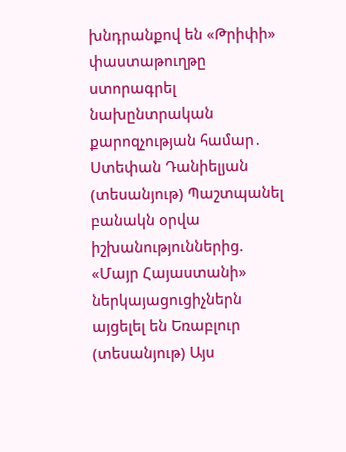խնդրանքով են «Թրիփի» փաստաթուղթը ստորագրել նախընտրական քարոզչության համար․ Ստեփան Դանիելյան (տեսանյութ) Պաշտպանել բանակն օրվա իշխանություններից. «Մայր Հայաստանի» ներկայացուցիչներն այցելել են Եռաբլուր (տեսանյութ) Այս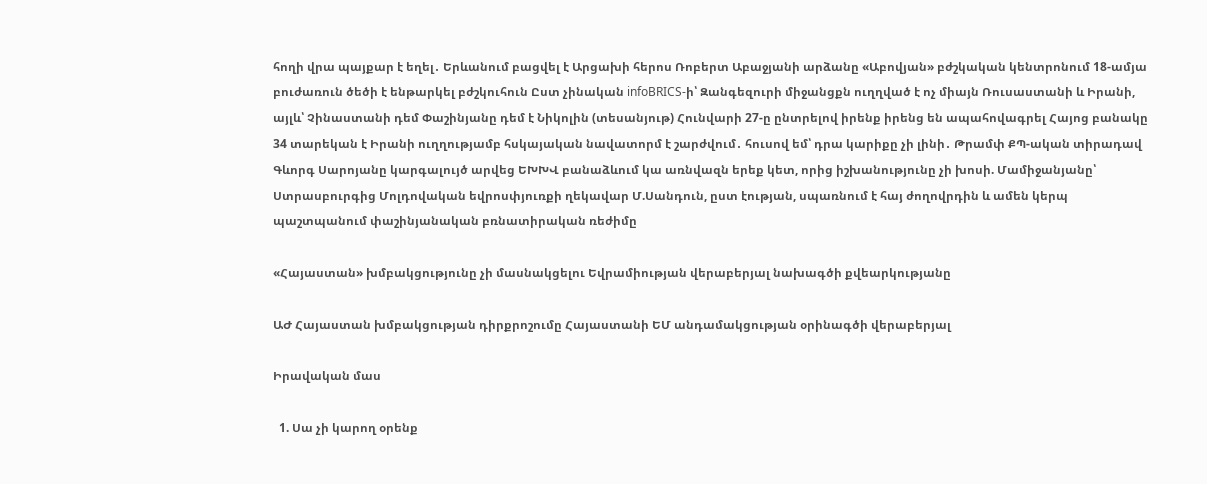հողի վրա պայքար է եղել․ Երևանում բացվել է Արցախի հերոս Ռոբերտ Աբաջյանի արձանը «Աբովյան» բժշկական կենտրոնում 18-ամյա բուժառուն ծեծի է ենթարկել բժշկուհուն Ըստ չինական infoBRICS-ի՝ Զանգեզուրի միջանցքն ուղղված է ոչ միայն Ռուսաստանի և Իրանի, այլև՝ Չինաստանի դեմ Փաշինյանը դեմ է Նիկոլին (տեսանյութ) Հունվարի 27-ը ընտրելով իրենք իրենց են ապահովագրել Հայոց բանակը 34 տարեկան է Իրանի ուղղությամբ հսկայական նավատորմ է շարժվում․ հուսով եմ՝ դրա կարիքը չի լինի․ Թրամփ ՔՊ-ական տիրադավ Գևորգ Սարոյանը կարգալույծ արվեց ԵԽԽՎ բանաձևում կա առնվազն երեք կետ, որից իշխանությունը չի խոսի. Մամիջանյանը՝ Ստրասբուրգից Մոլդովական եվրոսփյուռքի ղեկավար Մ.Սանդուն, ըստ էության, սպառնում է հայ ժողովրդին և ամեն կերպ պաշտպանում փաշինյանական բռնատիրական ռեժիմը

«Հայաստան» խմբակցությունը չի մասնակցելու Եվրամիության վերաբերյալ նախագծի քվեարկությանը

ԱԺ Հայաստան խմբակցության դիրքրոշումը Հայաստանի ԵՄ անդամակցության օրինագծի վերաբերյալ

Իրավական մաս

  1. Սա չի կարող օրենք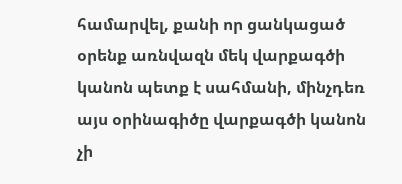համարվել, քանի որ ցանկացած օրենք առնվազն մեկ վարքագծի կանոն պետք է սահմանի, մինչդեռ այս օրինագիծը վարքագծի կանոն չի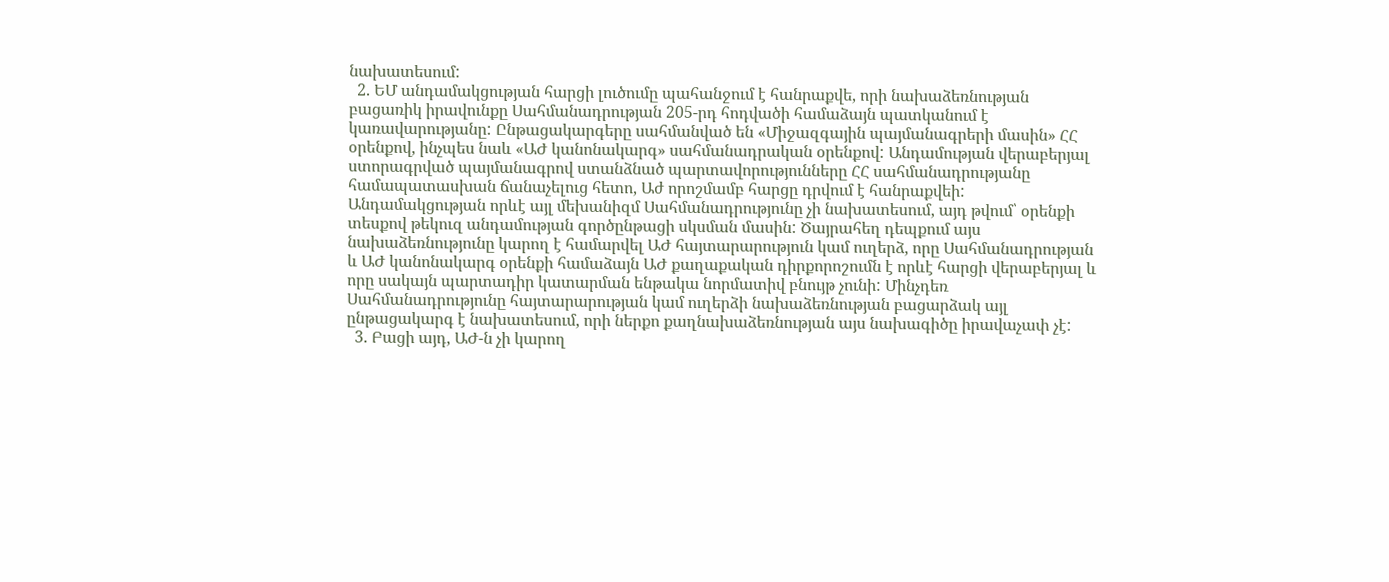նախատեսում:
  2. ԵՄ անդամակցության հարցի լուծումը պահանջում է հանրաքվե, որի նախաձեռնության բացառիկ իրավունքը Սահմանադրության 205-րդ հոդվածի համաձայն պատկանում է կառավարությանը: Ընթացակարգերը սահմանված են «Միջազգային պայմանագրերի մասին» ՀՀ օրենքով, ինչպես նաև «ԱԺ կանոնակարգ» սահմանադրական օրենքով: Անդամության վերաբերյալ ստորագրված պայմանագրով ստանձնած պարտավորությունները ՀՀ սահմանադրությանը համապատասխան ճանաչելուց հետո, Աժ որոշմամբ հարցը դրվում է հանրաքվեի: Անդամակցության որևէ այլ մեխանիզմ Սահմանադրությունը չի նախատեսում, այդ թվում՝ օրենքի տեսքով թեկուզ անդամության գործընթացի սկսման մասին: Ծայրահեղ դեպքում այս նախաձեռնությունը կարող է համարվել ԱԺ հայտարարություն կամ ուղերձ, որը Սահմանադրության և ԱԺ կանոնակարգ օրենքի համաձայն ԱԺ քաղաքական դիրքորոշումն է որևէ հարցի վերաբերյալ և որը սակայն պարտադիր կատարման ենթակա նորմատիվ բնույթ չունի: Մինչդեռ Սահմանադրությունը հայտարարության կամ ուղերձի նախաձեռնության բացարձակ այլ ընթացակարգ է նախատեսում, որի ներքո քաղնախաձեռնության այս նախագիծը իրավաչափ չէ:
  3. Բացի այդ, ԱԺ-ն չի կարող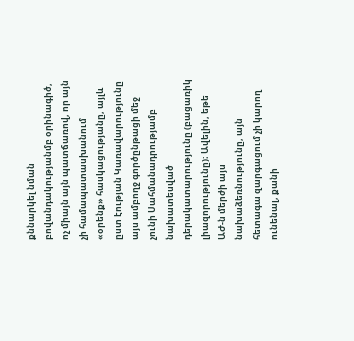քննարկել նման բովանդակությանմբ օրինագիծ, ոչ միայն այն պատճառով, որ այն չի համապատասխանում «օրենք» հասկացությանը, այլև ըստ էության Կառավարությունը այս ամբողջ գործընթացի մեջ չունի Սահմանադրությամբ նախատեսված դերակատարությունը (բացառիկ լիազորությունը)։ Ավելին, եթե ԱԺ-ն մերժի այս նախաձեռնությունը, այն հետագա զարգացում չի կարող ունենալ, քանի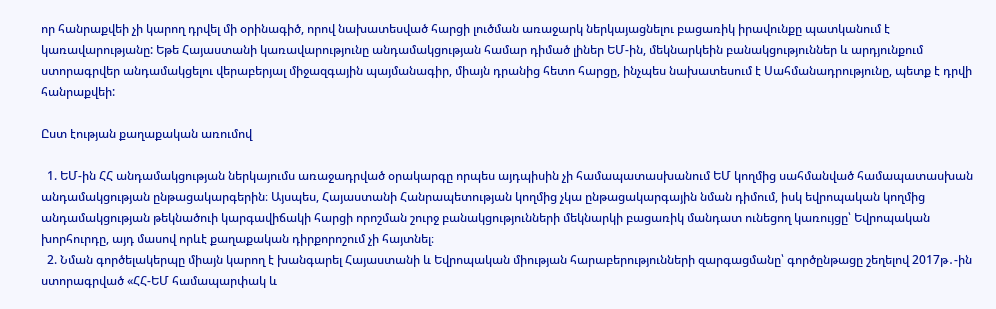որ հանրաքվեի չի կարող դրվել մի օրինագիծ, որով նախատեսված հարցի լուծման առաջարկ ներկայացնելու բացառիկ իրավունքը պատկանում է կառավարությանը: Եթե Հայաստանի կառավարությունը անդամակցության համար դիմած լիներ ԵՄ-ին, մեկնարկեին բանակցություններ և արդյունքում ստորագրվեր անդամակցելու վերաբերյալ միջազգային պայմանագիր, միայն դրանից հետո հարցը, ինչպես նախատեսում է Սահմանադրությունը, պետք է դրվի հանրաքվեի:

Ըստ էության քաղաքական առումով

  1. ԵՄ-ին ՀՀ անդամակցության ներկայումս առաջադրված օրակարգը որպես այդպիսին չի համապատասխանում ԵՄ կողմից սահմանված համապատասխան անդամակցության ընթացակարգերին։ Այսպես, Հայաստանի Հանրապետության կողմից չկա ընթացակարգային նման դիմում, իսկ եվրոպական կողմից անդամակցության թեկնածուի կարգավիճակի հարցի որոշման շուրջ բանակցությունների մեկնարկի բացառիկ մանդատ ունեցող կառույցը՝ Եվրոպական խորհուրդը, այդ մասով որևէ քաղաքական դիրքորոշում չի հայտնել։
  2. Նման գործելակերպը միայն կարող է խանգարել Հայաստանի և Եվրոպական միության հարաբերությունների զարգացմանը՝ գործընթացը շեղելով 2017թ․-ին ստորագրված «ՀՀ-ԵՄ համապարփակ և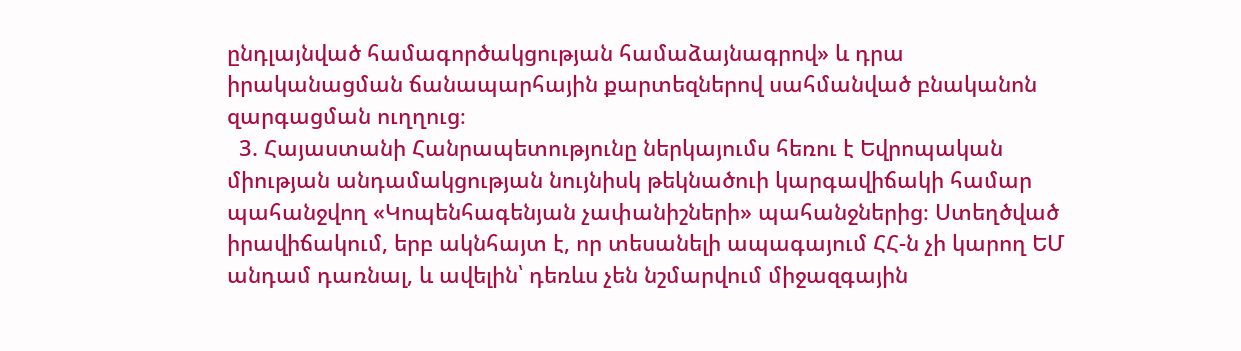ընդլայնված համագործակցության համաձայնագրով» և դրա իրականացման ճանապարհային քարտեզներով սահմանված բնականոն զարգացման ուղղուց։
  3. Հայաստանի Հանրապետությունը ներկայումս հեռու է Եվրոպական միության անդամակցության նույնիսկ թեկնածուի կարգավիճակի համար պահանջվող «Կոպենհագենյան չափանիշների» պահանջներից։ Ստեղծված իրավիճակում, երբ ակնհայտ է, որ տեսանելի ապագայում ՀՀ-ն չի կարող ԵՄ անդամ դառնալ, և ավելին՝ դեռևս չեն նշմարվում միջազգային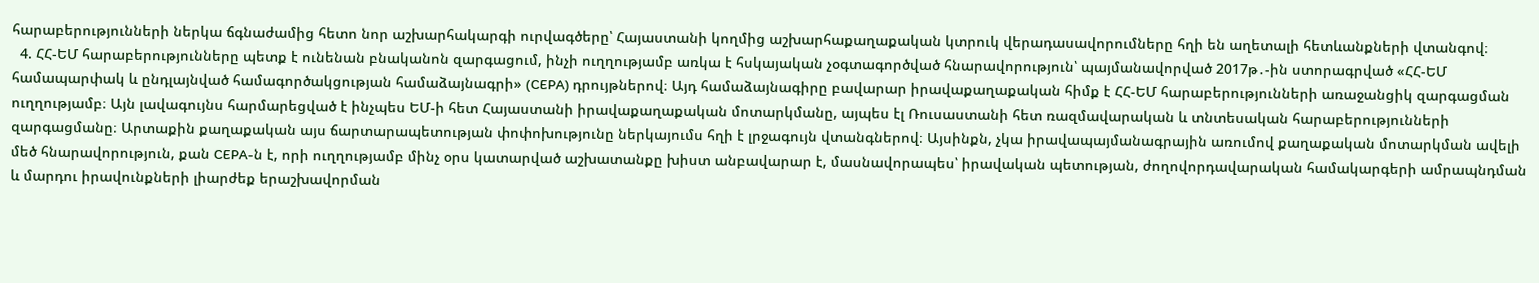հարաբերությունների ներկա ճգնաժամից հետո նոր աշխարհակարգի ուրվագծերը՝ Հայաստանի կողմից աշխարհաքաղաքական կտրուկ վերադասավորումները հղի են աղետալի հետևանքների վտանգով։
  4. ՀՀ-ԵՄ հարաբերությունները պետք է ունենան բնականոն զարգացում, ինչի ուղղությամբ առկա է հսկայական չօգտագործված հնարավորություն՝ պայմանավորված 2017թ․-ին ստորագրված «ՀՀ-ԵՄ համապարփակ և ընդլայնված համագործակցության համաձայնագրի» (CEPA) դրույթներով։ Այդ համաձայնագիրը բավարար իրավաքաղաքական հիմք է ՀՀ-ԵՄ հարաբերությունների առաջանցիկ զարգացման ուղղությամբ։ Այն լավագույնս հարմարեցված է ինչպես ԵՄ-ի հետ Հայաստանի իրավաքաղաքական մոտարկմանը, այպես էլ Ռուսաստանի հետ ռազմավարական և տնտեսական հարաբերությունների զարգացմանը։ Արտաքին քաղաքական այս ճարտարապետության փոփոխությունը ներկայումս հղի է լրջագույն վտանգներով։ Այսինքն, չկա իրավապայմանագրային առումով քաղաքական մոտարկման ավելի մեծ հնարավորություն, քան CEPA-ն է, որի ուղղությամբ մինչ օրս կատարված աշխատանքը խիստ անբավարար է, մասնավորապես՝ իրավական պետության, ժողովորդավարական համակարգերի ամրապնդման և մարդու իրավունքների լիարժեք երաշխավորման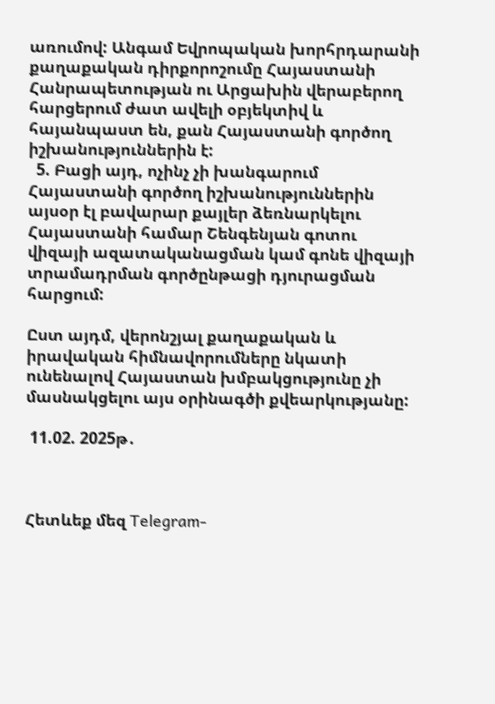առումով: Անգամ Եվրոպական խորհրդարանի քաղաքական դիրքորոշումը Հայաստանի Հանրապետության ու Արցախին վերաբերող հարցերում ժատ ավելի օբյեկտիվ և հայանպաստ են, քան Հայաստանի գործող իշխանություններին է:
  5. Բացի այդ, ոչինչ չի խանգարում Հայաստանի գործող իշխանություններին այսօր էլ բավարար քայլեր ձեռնարկելու Հայաստանի համար Շենգենյան գոտու վիզայի ազատականացման կամ գոնե վիզայի տրամադրման գործընթացի դյուրացման հարցում:

Ըստ այդմ, վերոնշյալ քաղաքական և իրավական հիմնավորումները նկատի ունենալով Հայաստան խմբակցությունը չի մասնակցելու այս օրինագծի քվեարկությանը:

 11.02. 2025թ․



Հետևեք մեզ Telegram-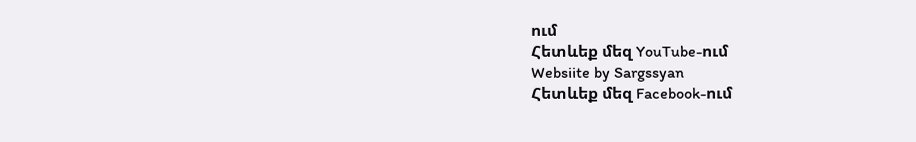ում
Հետևեք մեզ YouTube-ում
Websiite by Sargssyan
Հետևեք մեզ Facebook-ում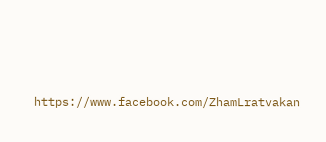https://www.facebook.com/ZhamLratvakan